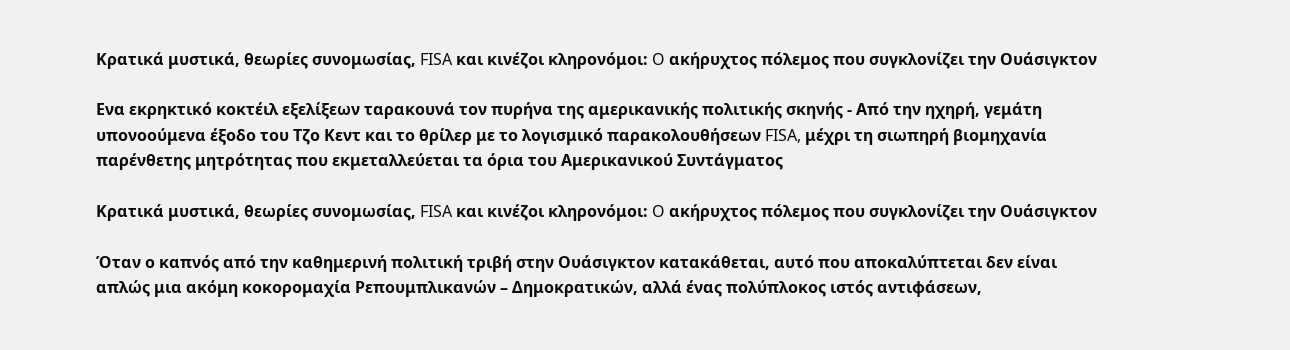Κρατικά μυστικά, θεωρίες συνομωσίας, FISA και κινέζοι κληρονόμοι: O ακήρυχτος πόλεμος που συγκλονίζει την Oυάσιγκτον

Ενα εκρηκτικό κοκτέιλ εξελίξεων ταρακουνά τον πυρήνα της αμερικανικής πολιτικής σκηνής - Από την ηχηρή, γεμάτη υπονοούμενα έξοδο του Τζο Κεντ και το θρίλερ με το λογισμικό παρακολουθήσεων FISA, μέχρι τη σιωπηρή βιομηχανία παρένθετης μητρότητας που εκμεταλλεύεται τα όρια του Αμερικανικού Συντάγματος

Κρατικά μυστικά, θεωρίες συνομωσίας, FISA και κινέζοι κληρονόμοι: O ακήρυχτος πόλεμος που συγκλονίζει την Oυάσιγκτον

Όταν ο καπνός από την καθημερινή πολιτική τριβή στην Ουάσιγκτον κατακάθεται, αυτό που αποκαλύπτεται δεν είναι απλώς μια ακόμη κοκορομαχία Ρεπουμπλικανών – Δημοκρατικών, αλλά ένας πολύπλοκος ιστός αντιφάσεων,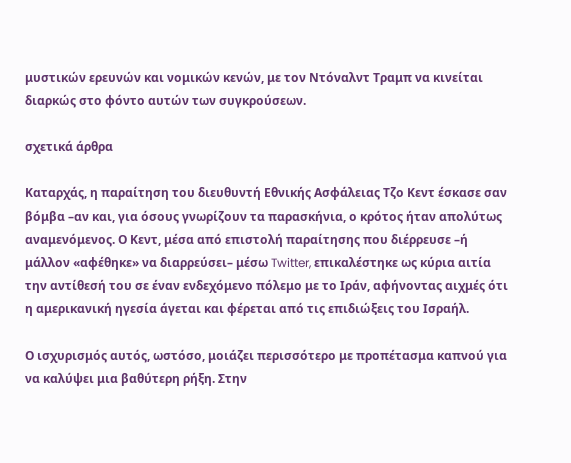μυστικών ερευνών και νομικών κενών, με τον Ντόναλντ Τραμπ να κινείται διαρκώς στο φόντο αυτών των συγκρούσεων.

σχετικά άρθρα

Καταρχάς, η παραίτηση του διευθυντή Εθνικής Ασφάλειας Τζο Κεντ έσκασε σαν βόμβα –αν και, για όσους γνωρίζουν τα παρασκήνια, ο κρότος ήταν απολύτως αναμενόμενος. Ο Κεντ, μέσα από επιστολή παραίτησης που διέρρευσε –ή μάλλον «αφέθηκε» να διαρρεύσει– μέσω Twitter, επικαλέστηκε ως κύρια αιτία την αντίθεσή του σε έναν ενδεχόμενο πόλεμο με το Ιράν, αφήνοντας αιχμές ότι η αμερικανική ηγεσία άγεται και φέρεται από τις επιδιώξεις του Ισραήλ.

Ο ισχυρισμός αυτός, ωστόσο, μοιάζει περισσότερο με προπέτασμα καπνού για να καλύψει μια βαθύτερη ρήξη. Στην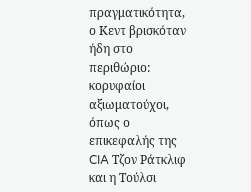πραγματικότητα, ο Κεντ βρισκόταν ήδη στο περιθώριο: κορυφαίοι αξιωματούχοι, όπως ο επικεφαλής της CIA Τζον Ράτκλιφ και η Τούλσι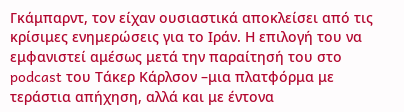Γκάμπαρντ, τον είχαν ουσιαστικά αποκλείσει από τις κρίσιμες ενημερώσεις για το Ιράν. Η επιλογή του να εμφανιστεί αμέσως μετά την παραίτησή του στο podcast του Τάκερ Κάρλσον –μια πλατφόρμα με τεράστια απήχηση, αλλά και με έντονα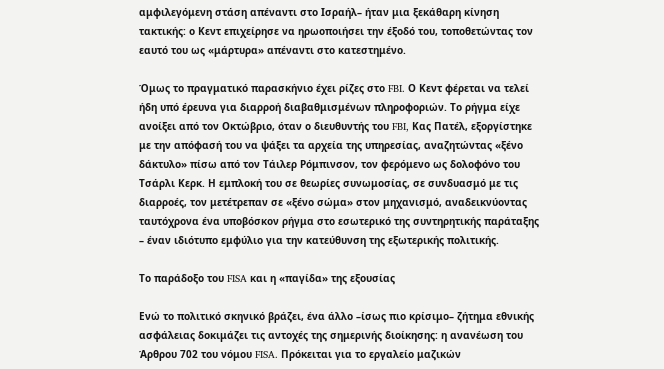αμφιλεγόμενη στάση απέναντι στο Ισραήλ– ήταν μια ξεκάθαρη κίνηση τακτικής: ο Κεντ επιχείρησε να ηρωοποιήσει την έξοδό του, τοποθετώντας τον εαυτό του ως «μάρτυρα» απέναντι στο κατεστημένο.

Όμως το πραγματικό παρασκήνιο έχει ρίζες στο FBI. Ο Κεντ φέρεται να τελεί ήδη υπό έρευνα για διαρροή διαβαθμισμένων πληροφοριών. Το ρήγμα είχε ανοίξει από τον Οκτώβριο, όταν ο διευθυντής του FBI, Κας Πατέλ, εξοργίστηκε με την απόφασή του να ψάξει τα αρχεία της υπηρεσίας, αναζητώντας «ξένο δάκτυλο» πίσω από τον Τάιλερ Ρόμπινσον, τον φερόμενο ως δολοφόνο του Τσάρλι Κερκ. Η εμπλοκή του σε θεωρίες συνωμοσίας, σε συνδυασμό με τις διαρροές, τον μετέτρεπαν σε «ξένο σώμα» στον μηχανισμό, αναδεικνύοντας ταυτόχρονα ένα υποβόσκον ρήγμα στο εσωτερικό της συντηρητικής παράταξης – έναν ιδιότυπο εμφύλιο για την κατεύθυνση της εξωτερικής πολιτικής.

Το παράδοξο του FISA και η «παγίδα» της εξουσίας

Ενώ το πολιτικό σκηνικό βράζει, ένα άλλο –ίσως πιο κρίσιμο– ζήτημα εθνικής ασφάλειας δοκιμάζει τις αντοχές της σημερινής διοίκησης: η ανανέωση του Άρθρου 702 του νόμου FISA. Πρόκειται για το εργαλείο μαζικών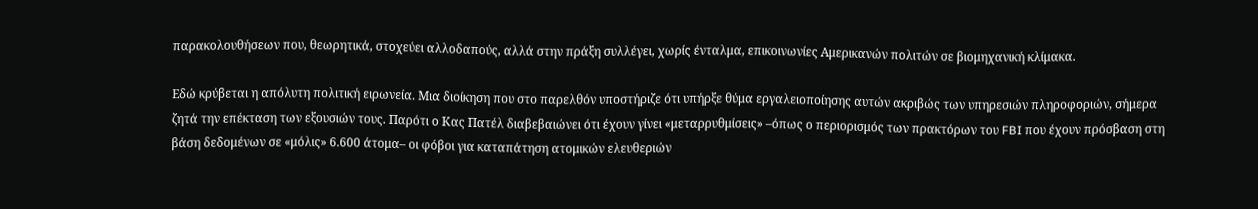παρακολουθήσεων που, θεωρητικά, στοχεύει αλλοδαπούς, αλλά στην πράξη συλλέγει, χωρίς ένταλμα, επικοινωνίες Αμερικανών πολιτών σε βιομηχανική κλίμακα.

Εδώ κρύβεται η απόλυτη πολιτική ειρωνεία. Μια διοίκηση που στο παρελθόν υποστήριζε ότι υπήρξε θύμα εργαλειοποίησης αυτών ακριβώς των υπηρεσιών πληροφοριών, σήμερα ζητά την επέκταση των εξουσιών τους. Παρότι ο Κας Πατέλ διαβεβαιώνει ότι έχουν γίνει «μεταρρυθμίσεις» –όπως ο περιορισμός των πρακτόρων του FBI που έχουν πρόσβαση στη βάση δεδομένων σε «μόλις» 6.600 άτομα– οι φόβοι για καταπάτηση ατομικών ελευθεριών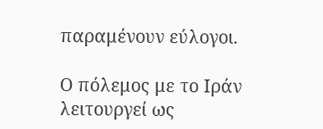παραμένουν εύλογοι.

Ο πόλεμος με το Ιράν λειτουργεί ως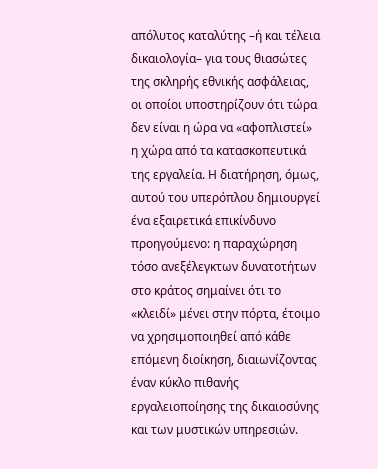απόλυτος καταλύτης –ή και τέλεια δικαιολογία– για τους θιασώτες της σκληρής εθνικής ασφάλειας, οι οποίοι υποστηρίζουν ότι τώρα δεν είναι η ώρα να «αφοπλιστεί» η χώρα από τα κατασκοπευτικά της εργαλεία. Η διατήρηση, όμως, αυτού του υπερόπλου δημιουργεί ένα εξαιρετικά επικίνδυνο προηγούμενο: η παραχώρηση τόσο ανεξέλεγκτων δυνατοτήτων στο κράτος σημαίνει ότι το «κλειδί» μένει στην πόρτα, έτοιμο να χρησιμοποιηθεί από κάθε επόμενη διοίκηση, διαιωνίζοντας έναν κύκλο πιθανής εργαλειοποίησης της δικαιοσύνης και των μυστικών υπηρεσιών.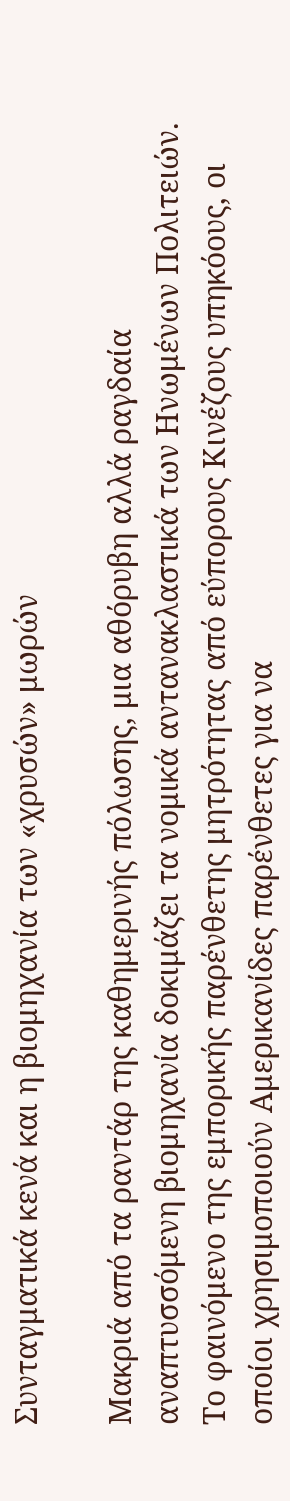Συνταγματικά κενά και η βιομηχανία των «χρυσών» μωρών

Μακριά από τα ραντάρ της καθημερινής πόλωσης, μια αθόρυβη αλλά ραγδαία αναπτυσσόμενη βιομηχανία δοκιμάζει τα νομικά αντανακλαστικά των Ηνωμένων Πολιτειών. Το φαινόμενο της εμπορικής παρένθετης μητρότητας από εύπορους Κινέζους υπηκόους, οι οποίοι χρησιμοποιούν Αμερικανίδες παρένθετες για να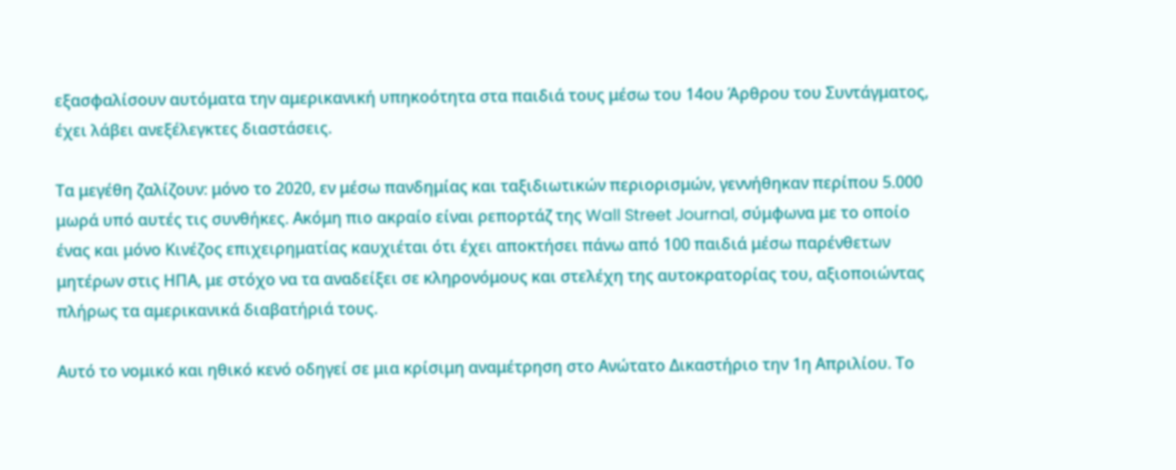εξασφαλίσουν αυτόματα την αμερικανική υπηκοότητα στα παιδιά τους μέσω του 14ου Άρθρου του Συντάγματος, έχει λάβει ανεξέλεγκτες διαστάσεις.

Τα μεγέθη ζαλίζουν: μόνο το 2020, εν μέσω πανδημίας και ταξιδιωτικών περιορισμών, γεννήθηκαν περίπου 5.000 μωρά υπό αυτές τις συνθήκες. Ακόμη πιο ακραίο είναι ρεπορτάζ της Wall Street Journal, σύμφωνα με το οποίο ένας και μόνο Κινέζος επιχειρηματίας καυχιέται ότι έχει αποκτήσει πάνω από 100 παιδιά μέσω παρένθετων μητέρων στις ΗΠΑ, με στόχο να τα αναδείξει σε κληρονόμους και στελέχη της αυτοκρατορίας του, αξιοποιώντας πλήρως τα αμερικανικά διαβατήριά τους.

Αυτό το νομικό και ηθικό κενό οδηγεί σε μια κρίσιμη αναμέτρηση στο Ανώτατο Δικαστήριο την 1η Απριλίου. Το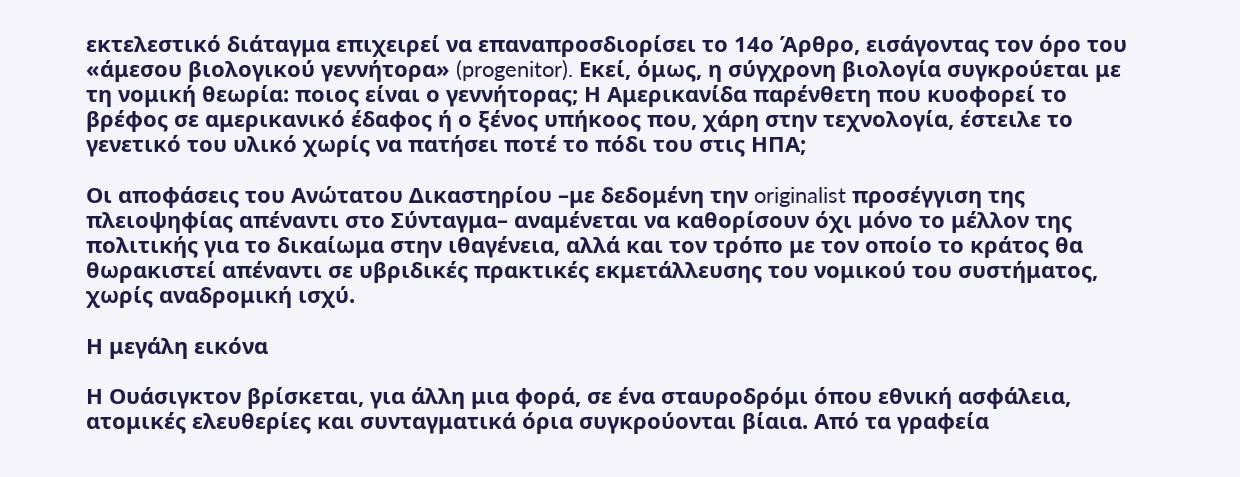εκτελεστικό διάταγμα επιχειρεί να επαναπροσδιορίσει το 14ο Άρθρο, εισάγοντας τον όρο του «άμεσου βιολογικού γεννήτορα» (progenitor). Εκεί, όμως, η σύγχρονη βιολογία συγκρούεται με τη νομική θεωρία: ποιος είναι ο γεννήτορας; Η Αμερικανίδα παρένθετη που κυοφορεί το βρέφος σε αμερικανικό έδαφος ή ο ξένος υπήκοος που, χάρη στην τεχνολογία, έστειλε το γενετικό του υλικό χωρίς να πατήσει ποτέ το πόδι του στις ΗΠΑ;

Οι αποφάσεις του Ανώτατου Δικαστηρίου –με δεδομένη την originalist προσέγγιση της πλειοψηφίας απέναντι στο Σύνταγμα– αναμένεται να καθορίσουν όχι μόνο το μέλλον της πολιτικής για το δικαίωμα στην ιθαγένεια, αλλά και τον τρόπο με τον οποίο το κράτος θα θωρακιστεί απέναντι σε υβριδικές πρακτικές εκμετάλλευσης του νομικού του συστήματος, χωρίς αναδρομική ισχύ.

Η μεγάλη εικόνα

Η Ουάσιγκτον βρίσκεται, για άλλη μια φορά, σε ένα σταυροδρόμι όπου εθνική ασφάλεια, ατομικές ελευθερίες και συνταγματικά όρια συγκρούονται βίαια. Από τα γραφεία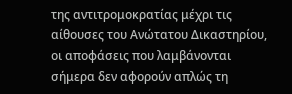της αντιτρομοκρατίας μέχρι τις αίθουσες του Ανώτατου Δικαστηρίου, οι αποφάσεις που λαμβάνονται σήμερα δεν αφορούν απλώς τη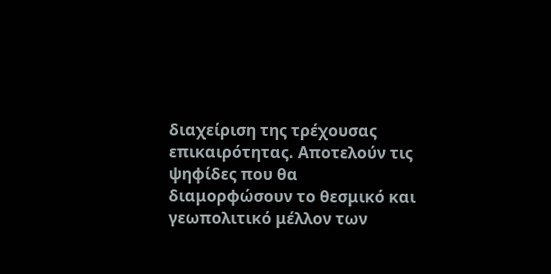διαχείριση της τρέχουσας επικαιρότητας. Αποτελούν τις ψηφίδες που θα διαμορφώσουν το θεσμικό και γεωπολιτικό μέλλον των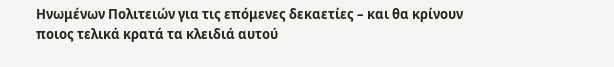Ηνωμένων Πολιτειών για τις επόμενες δεκαετίες – και θα κρίνουν ποιος τελικά κρατά τα κλειδιά αυτού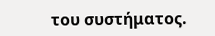του συστήματος.